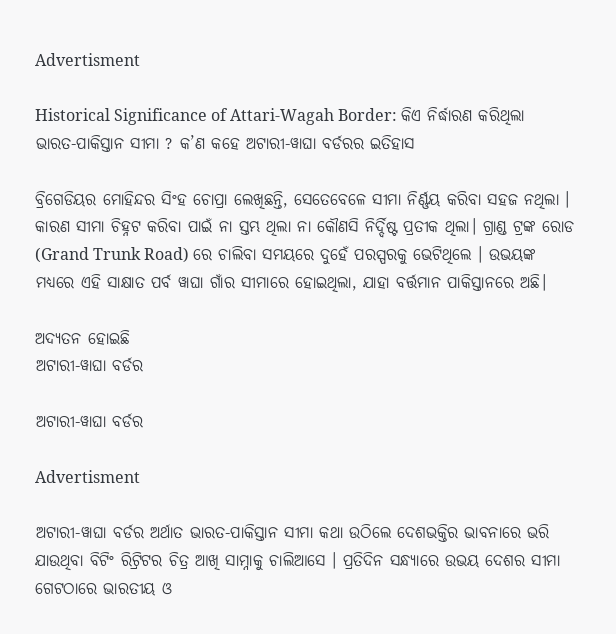Advertisment

Historical Significance of Attari-Wagah Border: କିଏ ନିର୍ଦ୍ଧାରଣ କରିଥିଲା ଭାରତ-ପାକିସ୍ତାନ ସୀମା ? କ’ଣ କହେ ଅଟାରୀ-ୱାଘା ବର୍ଡରର ଇତିହାସ

ବ୍ରିଗେଡିୟର ମୋହିନ୍ଦର ସିଂହ ଚୋପ୍ରା ଲେଖିଛନ୍ତି, ସେତେବେଳେ ସୀମା ନିର୍ଣ୍ଣୟ କରିବା ସହଜ ନଥିଲା । କାରଣ ସୀମା ଚିହ୍ନଟ କରିବା ପାଇଁ ନା ସ୍ତମ୍ଭ ଥିଲା ନା କୌଣସି ନିର୍ଦ୍ଦିଷ୍ଟ ପ୍ରତୀକ ଥିଲା। ଗ୍ରାଣ୍ଡ ଟ୍ରଙ୍କ ରୋଡ (Grand Trunk Road) ରେ ଚାଲିବା ସମୟରେ ଦୁହେଁ ପରସ୍ପରକୁ ଭେଟିଥିଲେ । ଉଭୟଙ୍କ ମଧ୍ୟରେ ଏହି ସାକ୍ଷାତ ପର୍ବ ୱାଘା ଗାଁର ସୀମାରେ ହୋଇଥିଲା, ଯାହା ବର୍ତ୍ତମାନ ପାକିସ୍ତାନରେ ଅଛି।

ଅଦ୍ୟତନ ହୋଇଛି
ଅଟାରୀ-ୱାଘା ବର୍ଡର

ଅଟାରୀ-ୱାଘା ବର୍ଡର

Advertisment

ଅଟାରୀ-ୱାଘା ବର୍ଡର ଅର୍ଥାତ ଭାରତ-ପାକିସ୍ତାନ ସୀମା କଥା ଉଠିଲେ ଦେଶଭକ୍ତିର ଭାବନାରେ ଭରି ଯାଉଥିବା ବିଟିଂ ରିଟ୍ରିଟର ଚିତ୍ର ଆଖି ସାମ୍ନାକୁ ଚାଲିଆସେ । ପ୍ରତିଦିନ ସନ୍ଧ୍ୟାରେ ଉଭୟ ଦେଶର ସୀମା ଗେଟଠାରେ ଭାରତୀୟ ଓ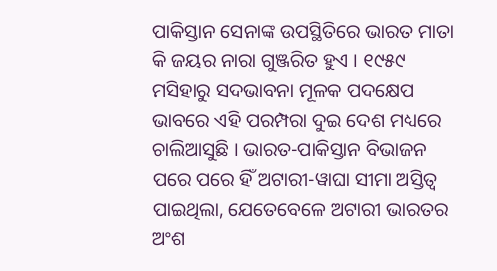ପାକିସ୍ତାନ ସେନାଙ୍କ ଉପସ୍ଥିତିରେ ଭାରତ ମାତା କି ଜୟର ନାରା ଗୁଞ୍ଜରିତ ହୁଏ । ୧୯୫୯ ମସିହାରୁ ସଦଭାବନା ମୂଳକ ପଦକ୍ଷେପ ଭାବରେ ଏହି ପରମ୍ପରା ଦୁଇ ଦେଶ ମଧ୍ୟରେ ଚାଲିଆସୁଛି । ଭାରତ-ପାକିସ୍ତାନ ବିଭାଜନ ପରେ ପରେ ହିଁ ଅଟାରୀ-ୱାଘା ସୀମା ଅସ୍ତିତ୍ୱ ପାଇଥିଲା, ଯେତେବେଳେ ଅଟାରୀ ଭାରତର ଅଂଶ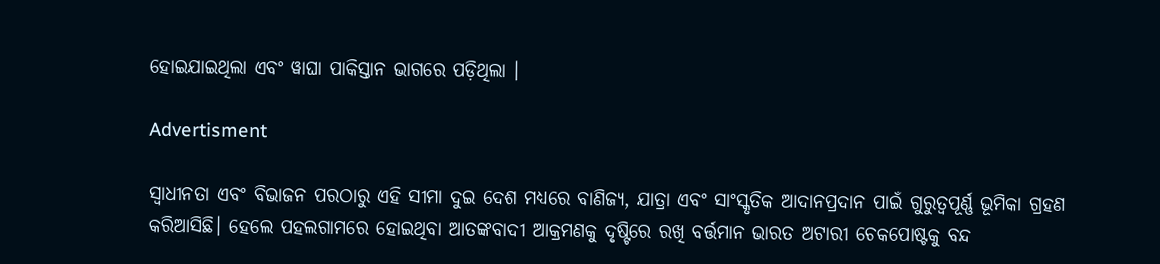ହୋଇଯାଇଥିଲା ଏବଂ ୱାଘା ପାକିସ୍ତାନ ଭାଗରେ ପଡ଼ିଥିଲା ।

Advertisment

ସ୍ୱାଧୀନତା ଏବଂ ବିଭାଜନ ପରଠାରୁ ଏହି ସୀମା ଦୁଇ ଦେଶ ମଧ୍ୟରେ ବାଣିଜ୍ୟ, ଯାତ୍ରା ଏବଂ ସାଂସ୍କୃତିକ ଆଦାନପ୍ରଦାନ ପାଇଁ ଗୁରୁତ୍ୱପୂର୍ଣ୍ଣ ଭୂମିକା ଗ୍ରହଣ କରିଆସିଛି। ହେଲେ ପହଲଗାମରେ ହୋଇଥିବା ଆତଙ୍କବାଦୀ ଆକ୍ରମଣକୁ ଦୃଷ୍ଟିରେ ରଖି ବର୍ତ୍ତମାନ ଭାରତ ଅଟାରୀ ଚେକପୋଷ୍ଟକୁ ବନ୍ଦ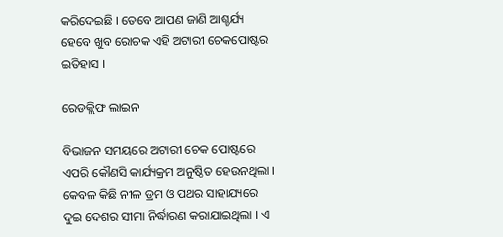କରିଦେଇଛି । ତେବେ ଆପଣ ଜାଣି ଆଶ୍ଚର୍ଯ୍ୟ ହେବେ ଖୁବ ରୋଚକ ଏହି ଅଟାରୀ ଚେକପୋଷ୍ଟର ଇତିହାସ ।

ରେଡକ୍ଲିଫ ଲାଇନ

ବିଭାଜନ ସମୟରେ ଅଟାରୀ ଚେକ ପୋଷ୍ଟରେ ଏପରି କୌଣସି କାର୍ଯ୍ୟକ୍ରମ ଅନୁଷ୍ଠିତ ହେଉନଥିଲା । କେବଳ କିଛି ନୀଳ ଡ୍ରମ ଓ ପଥର ସାହାଯ୍ୟରେ ଦୁଇ ଦେଶର ସୀମା ନିର୍ଦ୍ଧାରଣ କରାଯାଇଥିଲା । ଏ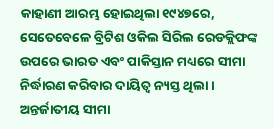କାହାଣୀ ଆରମ୍ଭ ହୋଇଥିଲା ୧୯୪୭ରେ, ସେତେବେଳେ ବ୍ରିଟିଶ ଓକିଲ ସିରିଲ ରେଡକ୍ଲିଫଙ୍କ ଉପରେ ଭାରତ ଏବଂ ପାକିସ୍ତାନ ମଧ୍ୟରେ ସୀମା ନିର୍ଦ୍ଧାରଣ କରିବାର ଦାୟିତ୍ୱ ନ୍ୟସ୍ତ ଥିଲା । ଅନ୍ତର୍ଜାତୀୟ ସୀମା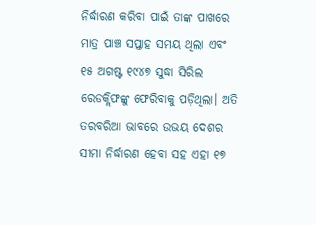ନିର୍ଦ୍ଧାରଣ କରିବା ପାଇଁ ତାଙ୍କ ପାଖରେ ମାତ୍ର ପାଞ୍ଚ ସପ୍ତାହ ସମୟ ଥିଲା ଏବଂ ୧୫ ଅଗଷ୍ଟ ୧୯୪୭ ସୁଦ୍ଧା ସିରିଲ ରେଡକ୍ଲିଫଙ୍କୁ ଫେରିବାକୁ ପଡ଼ିଥିଲା। ଅତି ତରବରିଆ ଭାବରେ ଉଭୟ ଦେଶର ସୀମା ନିର୍ଦ୍ଧାରଣ ହେବା ସହ ଏହା ୧୭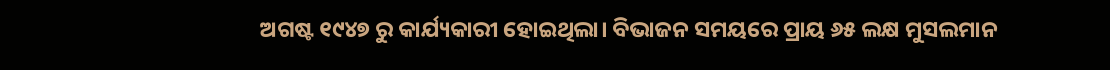ଅଗଷ୍ଟ ୧୯୪୭ ରୁ କାର୍ଯ୍ୟକାରୀ ହୋଇଥିଲା। ବିଭାଜନ ସମୟରେ ପ୍ରାୟ ୬୫ ଲକ୍ଷ ମୁସଲମାନ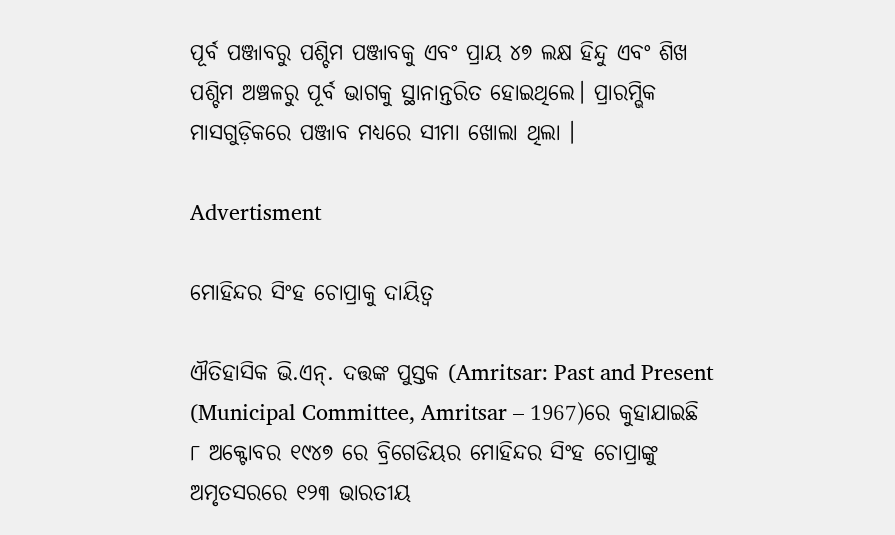ପୂର୍ବ ପଞ୍ଜାବରୁ ପଶ୍ଚିମ ପଞ୍ଜାବକୁ ଏବଂ ପ୍ରାୟ ୪୭ ଲକ୍ଷ ହିନ୍ଦୁ ଏବଂ ଶିଖ ପଶ୍ଚିମ ଅଞ୍ଚଳରୁ ପୂର୍ବ ଭାଗକୁ ସ୍ଥାନାନ୍ତରିତ ହୋଇଥିଲେ। ପ୍ରାରମ୍ଭିକ ମାସଗୁଡ଼ିକରେ ପଞ୍ଜାବ ମଧ୍ୟରେ ସୀମା ଖୋଲା ଥିଲା ।

Advertisment

ମୋହିନ୍ଦର ସିଂହ ଚୋପ୍ରାକୁ ଦାୟିତ୍ୱ

ଐତିହାସିକ ଭି.ଏନ୍. ଦତ୍ତଙ୍କ ପୁସ୍ତକ (Amritsar: Past and Present (Municipal Committee, Amritsar – 1967)ରେ କୁହାଯାଇଛି ୮ ଅକ୍ଟୋବର ୧୯୪୭ ରେ ବ୍ରିଗେଡିୟର ମୋହିନ୍ଦର ସିଂହ ଚୋପ୍ରାଙ୍କୁ ଅମୃତସରରେ ୧୨୩ ଭାରତୀୟ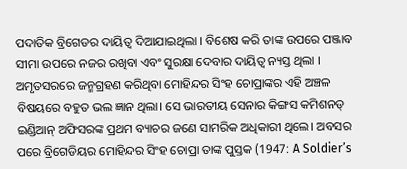ପଦାତିକ ବ୍ରିଗେଡର ଦାୟିତ୍ୱ ଦିଆଯାଇଥିଲା । ବିଶେଷ କରି ତାଙ୍କ ଉପରେ ପଞ୍ଜାବ ସୀମା ଉପରେ ନଜର ରଖିବା ଏବଂ ସୁରକ୍ଷା ଦେବାର ଦାୟିତ୍ୱ ନ୍ୟସ୍ତ ଥିଲା । ଅମୃତସରରେ ଜନ୍ମଗ୍ରହଣ କରିଥିବା ମୋହିନ୍ଦର ସିଂହ ଚୋପ୍ରାଙ୍କର ଏହି ଅଞ୍ଚଳ ବିଷୟରେ ବହୁତ ଭଲ ଜ୍ଞାନ ଥିଲା। ସେ ଭାରତୀୟ ସେନାର କିଙ୍ଗସ କମିଶନଡ୍ ଇଣ୍ଡିଆନ୍ ଅଫିସରଙ୍କ ପ୍ରଥମ ବ୍ୟାଚର ଜଣେ ସାମରିକ ଅଧିକାରୀ ଥିଲେ। ଅବସର ପରେ ବ୍ରିଗେଡିୟର ମୋହିନ୍ଦର ସିଂହ ଚୋପ୍ରା ତାଙ୍କ ପୁସ୍ତକ (1947: A Soldier’s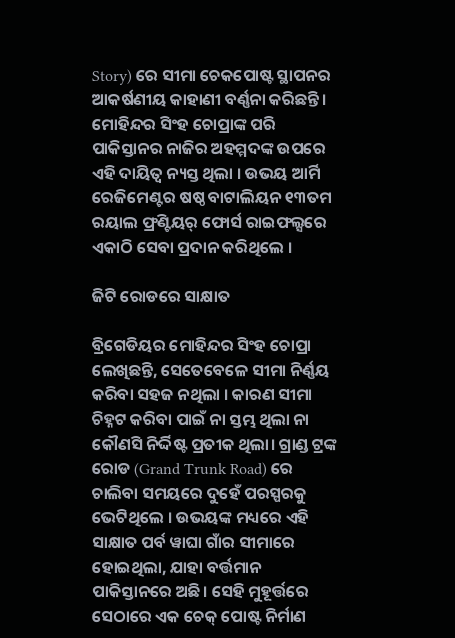Story) ରେ ସୀମା ଚେକପୋଷ୍ଟ ସ୍ଥାପନର ଆକର୍ଷଣୀୟ କାହାଣୀ ବର୍ଣ୍ଣନା କରିଛନ୍ତି। ମୋହିନ୍ଦର ସିଂହ ଚୋପ୍ରାଙ୍କ ପରି ପାକିସ୍ତାନର ନାଜିର ଅହମ୍ମଦଙ୍କ ଉପରେ ଏହି ଦାୟିତ୍ୱ ନ୍ୟସ୍ତ ଥିଲା । ଉଭୟ ଆର୍ମି ରେଜିମେଣ୍ଟର ଷଷ୍ଠ ବାଟାଲିୟନ ୧୩ତମ ରୟାଲ ଫ୍ରଣ୍ଟିୟର୍ ଫୋର୍ସ ରାଇଫଲ୍ସରେ ଏକାଠି ସେବା ପ୍ରଦାନ କରିଥିଲେ ।

ଜିଟି ରୋଡରେ ସାକ୍ଷାତ

ବ୍ରିଗେଡିୟର ମୋହିନ୍ଦର ସିଂହ ଚୋପ୍ରା ଲେଖିଛନ୍ତି, ସେତେବେଳେ ସୀମା ନିର୍ଣ୍ଣୟ କରିବା ସହଜ ନଥିଲା । କାରଣ ସୀମା ଚିହ୍ନଟ କରିବା ପାଇଁ ନା ସ୍ତମ୍ଭ ଥିଲା ନା କୌଣସି ନିର୍ଦ୍ଦିଷ୍ଟ ପ୍ରତୀକ ଥିଲା। ଗ୍ରାଣ୍ଡ ଟ୍ରଙ୍କ ରୋଡ (Grand Trunk Road) ରେ ଚାଲିବା ସମୟରେ ଦୁହେଁ ପରସ୍ପରକୁ ଭେଟିଥିଲେ । ଉଭୟଙ୍କ ମଧ୍ୟରେ ଏହି ସାକ୍ଷାତ ପର୍ବ ୱାଘା ଗାଁର ସୀମାରେ ହୋଇଥିଲା, ଯାହା ବର୍ତ୍ତମାନ ପାକିସ୍ତାନରେ ଅଛି। ସେହି ମୁହୂର୍ତ୍ତରେ ସେଠାରେ ଏକ ଚେକ୍ ପୋଷ୍ଟ ନିର୍ମାଣ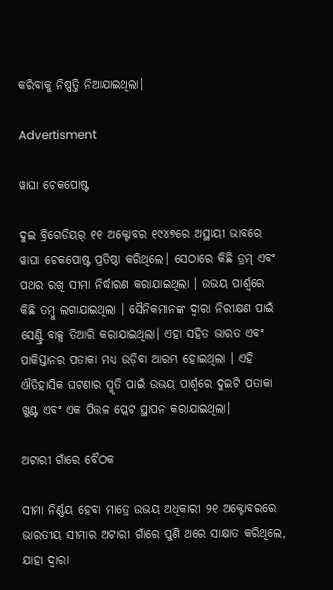କରିବାକୁ ନିଷ୍ପତ୍ତି ନିଆଯାଇଥିଲା।

Advertisment

ୱାଘା ଚେକପୋଷ୍ଟ

ଦୁଇ ବ୍ରିଗେଡିୟର୍ ୧୧ ଅକ୍ଟୋବର ୧୯୪୭ରେ ଅସ୍ଥାୟୀ ଭାବରେ ୱାଘା ଚେକପୋଷ୍ଟ ପ୍ରତିଷ୍ଠା କରିଥିଲେ। ସେଠାରେ କିଛି ଡ୍ରମ୍ ଏବଂ ପଥର ରଖି ସୀମା ନିର୍ଦ୍ଧାରଣ କରାଯାଇଥିଲା । ଉଭୟ ପାର୍ଶ୍ୱରେ କିଛି ତମ୍ବୁ ଲଗାଯାଇଥିଲା । ସୈନିକମାନଙ୍କ ଦ୍ୱାରା ନିରୀକ୍ଷଣ ପାଇଁ ସେଣ୍ଟ୍ରି ବାକ୍ସ ତିଆରି କରାଯାଇଥିଲା। ଏହା ସହିତ ଭାରତ ଏବଂ ପାକିସ୍ତାନର ପତାକା ମଧ୍ୟ ଉଡ଼ିବା ଆରମ୍ଭ ହୋଇଥିଲା । ଏହି ଐତିହାସିକ ଘଟଣାର ସ୍ମୃତି ପାଇଁ ଉଭୟ ପାର୍ଶ୍ୱରେ ଦୁଇଟି ପତାକା ଖୁଣ୍ଟ ଏବଂ ଏକ ପିତ୍ତଳ ପ୍ଲେଟ ସ୍ଥାପନ କରାଯାଇଥିଲା।

ଅଟାରୀ ଗାଁରେ ବୈଠକ

ସୀମା ନିର୍ଣ୍ଣୟ ହେବା ମାତ୍ରେ ଉଭୟ ଅଧିକାରୀ ୨୧ ଅକ୍ଟୋବରରେ ଭାରତୀୟ ସୀମାର ଅଟାରୀ ଗାଁରେ ପୁଣି ଥରେ ସାକ୍ଷାତ କରିଥିଲେ, ଯାହା ଦ୍ଵାରା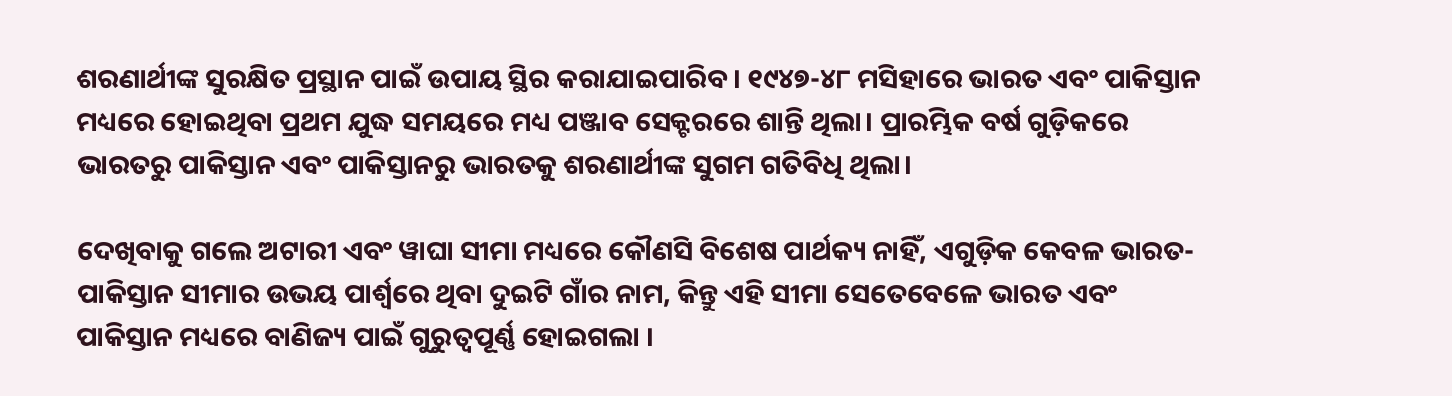ଶରଣାର୍ଥୀଙ୍କ ସୁରକ୍ଷିତ ପ୍ରସ୍ଥାନ ପାଇଁ ଉପାୟ ସ୍ଥିର କରାଯାଇପାରିବ। ୧୯୪୭-୪୮ ମସିହାରେ ଭାରତ ଏବଂ ପାକିସ୍ତାନ ମଧ୍ୟରେ ହୋଇଥିବା ପ୍ରଥମ ଯୁଦ୍ଧ ସମୟରେ ମଧ୍ୟ ପଞ୍ଜାବ ସେକ୍ଟରରେ ଶାନ୍ତି ଥିଲା। ପ୍ରାରମ୍ଭିକ ବର୍ଷ ଗୁଡ଼ିକରେ ଭାରତରୁ ପାକିସ୍ତାନ ଏବଂ ପାକିସ୍ତାନରୁ ଭାରତକୁ ଶରଣାର୍ଥୀଙ୍କ ସୁଗମ ଗତିବିଧି ଥିଲା।

ଦେଖିବାକୁ ଗଲେ ଅଟାରୀ ଏବଂ ୱାଘା ସୀମା ମଧ୍ୟରେ କୌଣସି ବିଶେଷ ପାର୍ଥକ୍ୟ ନାହିଁ, ଏଗୁଡ଼ିକ କେବଳ ଭାରତ-ପାକିସ୍ତାନ ସୀମାର ଉଭୟ ପାର୍ଶ୍ୱରେ ଥିବା ଦୁଇଟି ଗାଁର ନାମ, କିନ୍ତୁ ଏହି ସୀମା ସେତେବେଳେ ଭାରତ ଏବଂ ପାକିସ୍ତାନ ମଧ୍ୟରେ ବାଣିଜ୍ୟ ପାଇଁ ଗୁରୁତ୍ୱପୂର୍ଣ୍ଣ ହୋଇଗଲା ।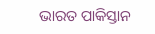ଭାରତ ପାକିସ୍ତାନ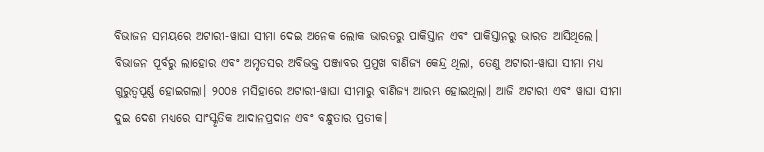ବିଭାଜନ ସମୟରେ ଅଟାରୀ-ୱାଘା ସୀମା ଦେଇ ଅନେକ ଲୋକ ଭାରତରୁ ପାକିସ୍ତାନ ଏବଂ ପାକିସ୍ତାନରୁ ଭାରତ ଆସିଥିଲେ। ବିଭାଜନ ପୂର୍ବରୁ ଲାହୋର ଏବଂ ଅମୃତସର ଅବିଭକ୍ତ ପଞ୍ଜାବର ପ୍ରମୁଖ ବାଣିଜ୍ୟ କେନ୍ଦ୍ର ଥିଲା, ତେଣୁ ଅଟାରୀ-ୱାଘା ସୀମା ମଧ୍ୟ ଗୁରୁତ୍ୱପୂର୍ଣ୍ଣ ହୋଇଗଲା। ୨୦୦୫ ମସିହାରେ ଅଟାରୀ-ୱାଘା ସୀମାରୁ ବାଣିଜ୍ୟ ଆରମ୍ଭ ହୋଇଥିଲା। ଆଜି ଅଟାରୀ ଏବଂ ୱାଘା ସୀମା ଦୁଇ ଦେଶ ମଧ୍ୟରେ ସାଂସ୍କୃତିକ ଆଦାନପ୍ରଦାନ ଏବଂ ବନ୍ଧୁତାର ପ୍ରତୀକ।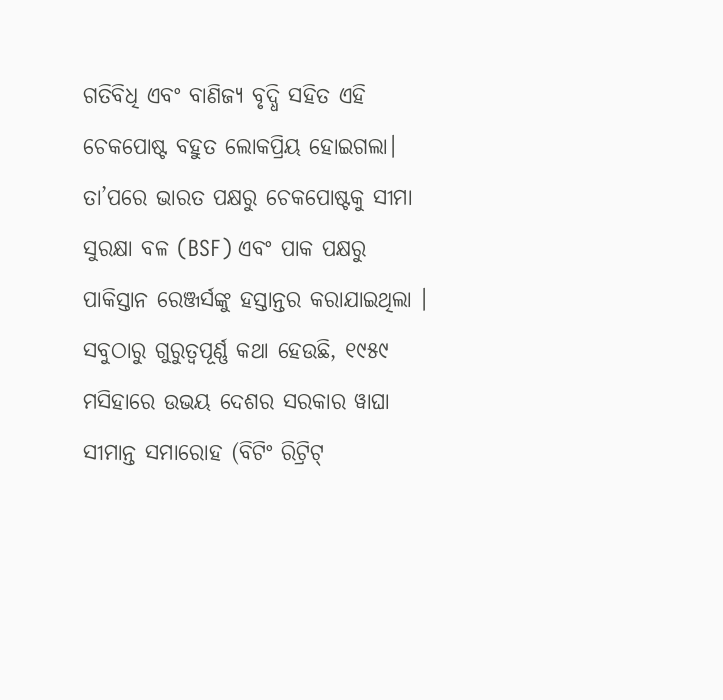ଗତିବିଧି ଏବଂ ବାଣିଜ୍ୟ ବୃଦ୍ଧି ସହିତ ଏହି ଚେକପୋଷ୍ଟ ବହୁତ ଲୋକପ୍ରିୟ ହୋଇଗଲା। ତା’ପରେ ଭାରତ ପକ୍ଷରୁ ଚେକପୋଷ୍ଟକୁ ସୀମା ସୁରକ୍ଷା ବଳ (BSF) ଏବଂ ପାକ ପକ୍ଷରୁ ପାକିସ୍ତାନ ରେଞ୍ଜର୍ସଙ୍କୁ ହସ୍ତାନ୍ତର କରାଯାଇଥିଲା । ସବୁଠାରୁ ଗୁରୁତ୍ୱପୂର୍ଣ୍ଣ କଥା ହେଉଛି, ୧୯୫୯ ମସିହାରେ ଉଭୟ ଦେଶର ସରକାର ୱାଘା ସୀମାନ୍ତ ସମାରୋହ (ବିଟିଂ ରିଟ୍ରିଟ୍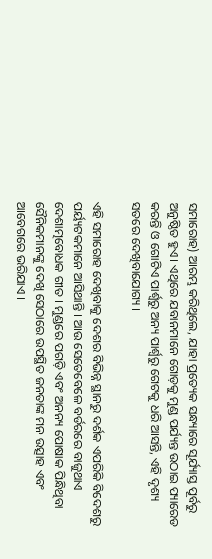ସମାରୋହ) ଆରମ୍ଭ କରିଥିଲେ, ଯାହା ପ୍ରତ୍ୟେକ ସନ୍ଧ୍ୟାରେ ସୂର୍ଯ୍ୟାସ୍ତ ପୂର୍ବରୁ ଅନୁଷ୍ଠିତ ହୁଏ। ଏଥିରେ ଯବାନମାନେ ଗୋଡ଼କୁ ମୁଣ୍ଡ ପର୍ଯ୍ୟନ୍ତ ଉଠାଇ ପ୍ୟାରେଡ କରନ୍ତି ଓ ଗୋଟିଏ ପାର୍ଶ୍ୱରୁ ଅନ୍ୟ ପାର୍ଶ୍ୱରୁ ଗେଟକୁ ଧରି ଆସନ୍ତି, ଏହି ଦୃଶ୍ୟ ସତରେ ଦେଖିବାଯୋଗ୍ୟ ।

ଏହି ସମାରୋହ ଦେଖିବାକୁ ଦେଶର ବିଭିନ୍ନ ସ୍ଥାନରୁ ଦର୍ଶକ ଏପରିକି ବିଦେଶରୁ ପର୍ୟ୍ୟଟକମାନେ ଆସିଥାନ୍ତି । ଆଉ ସେତେବେଳେ ବର୍ଡରରେ ବାଜୁଥାଏ ଦେଶାତ୍ମବୋଧକ ଗୀତ । ମୁଣ୍ଡରେ ପଗଡ଼ି ଏବଂ ଅନନ୍ୟ ପୋଷାକ ପିନ୍ଧିଥିବା ସୈନିକମାନଙ୍କୁ ଦେଖି ସେଠାରେ ଉପସ୍ଥିତ ଜନତାଙ୍କ ମନ ଉତ୍ସାହ ଏବଂ ଆବେଗରେ ଭରିଯାଏ ।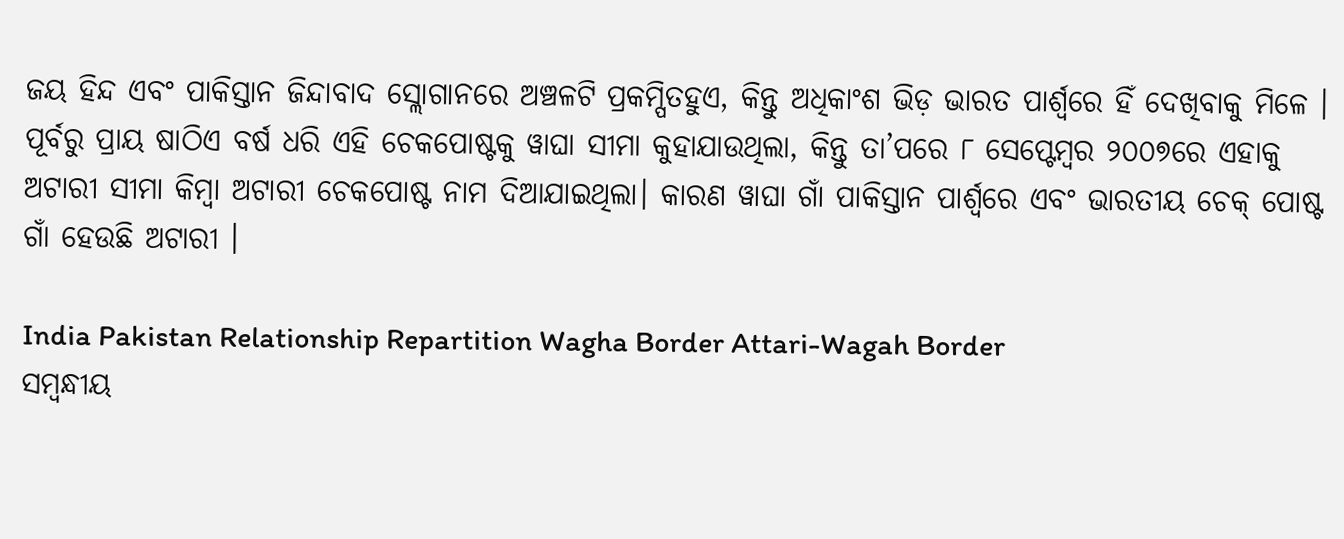ଜୟ ହିନ୍ଦ ଏବଂ ପାକିସ୍ତାନ ଜିନ୍ଦାବାଦ ସ୍ଲୋଗାନରେ ଅଞ୍ଚଳଟି ପ୍ରକମ୍ପିତହୁଏ, କିନ୍ତୁ ଅଧିକାଂଶ ଭିଡ଼ ଭାରତ ପାର୍ଶ୍ୱରେ ହିଁ ଦେଖିବାକୁ ମିଳେ । ପୂର୍ବରୁ ପ୍ରାୟ ଷାଠିଏ ବର୍ଷ ଧରି ଏହି ଚେକପୋଷ୍ଟକୁ ୱାଘା ସୀମା କୁହାଯାଉଥିଲା, କିନ୍ତୁ ତା’ପରେ ୮ ସେପ୍ଟେମ୍ବର ୨୦୦୭ରେ ଏହାକୁ ଅଟାରୀ ସୀମା କିମ୍ବା ଅଟାରୀ ଚେକପୋଷ୍ଟ ନାମ ଦିଆଯାଇଥିଲା। କାରଣ ୱାଘା ଗାଁ ପାକିସ୍ତାନ ପାର୍ଶ୍ୱରେ ଏବଂ ଭାରତୀୟ ଚେକ୍ ପୋଷ୍ଟ ଗାଁ ହେଉଛି ଅଟାରୀ ।

India Pakistan Relationship Repartition Wagha Border Attari-Wagah Border
ସମ୍ବନ୍ଧୀୟ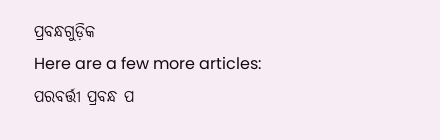ପ୍ରବନ୍ଧଗୁଡ଼ିକ
Here are a few more articles:
ପରବର୍ତ୍ତୀ ପ୍ରବନ୍ଧ ପ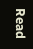Read